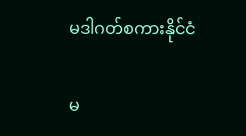မဒါဂတ်စကားနိုင်ငံ

မ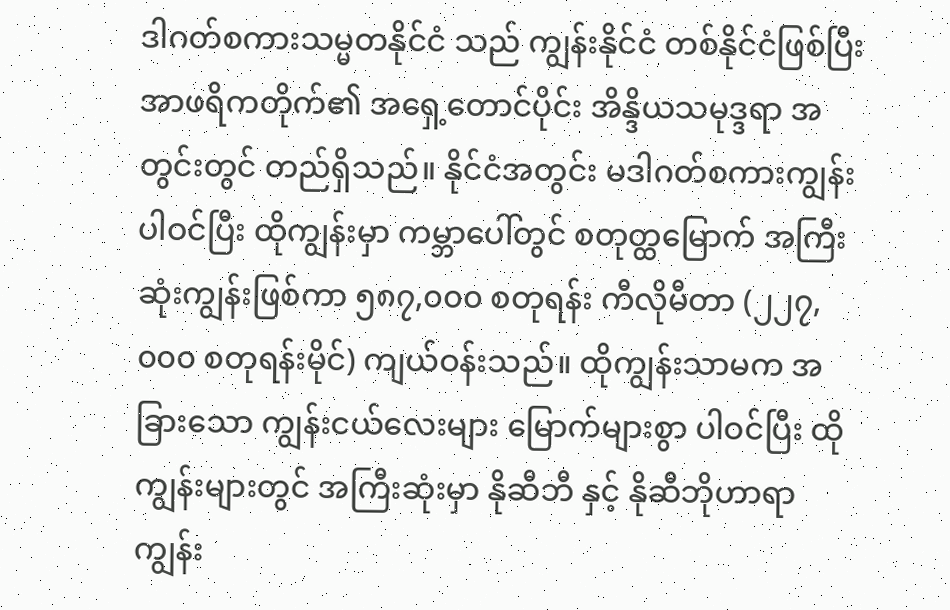ဒါဂတ်စကားသမ္မတနိုင်ငံ သည် ကျွန်းနိုင်ငံ တစ်နိုင်ငံဖြစ်ပြီး အာဖရိကတိုက်၏ အရှေ့တောင်ပိုင်း အိန္ဒိယသမုဒ္ဒရာ အတွင်းတွင် တည်ရှိသည်။ နိုင်ငံအတွင်း မဒါဂတ်စကားကျွန်း ပါဝင်ပြီး ထိုကျွန်းမှာ ကမ္ဘာပေါ်တွင် စတုတ္ထမြောက် အကြီးဆုံးကျွန်းဖြစ်ကာ ၅၈၇,၀၀၀ စတုရန်း ကီလိုမီတာ (၂၂၇,၀၀၀ စတုရန်းမိုင်) ကျယ်ဝန်းသည်။ ထိုကျွန်းသာမက အခြားသော ကျွန်းငယ်လေးများ မြောက်များစွာ ပါဝင်ပြီး ထိုကျွန်းများတွင် အကြီးဆုံးမှာ နိုဆီဘီ နှင့် နိုဆီဘိုဟာရာ ကျွန်း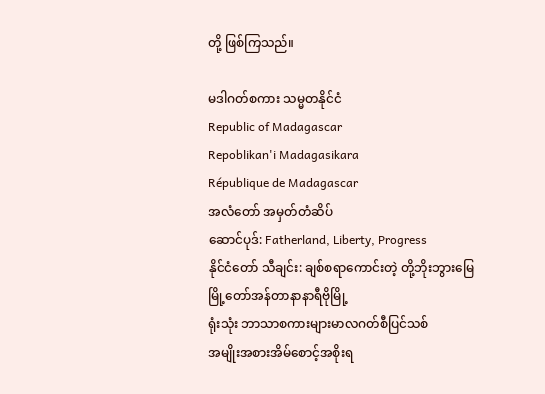တို့ ဖြစ်ကြသည်။

မဒါဂတ်စကား သမ္မတနိုင်ငံ
Republic of Madagascar
Repoblikan'i Madagasikara
République de Madagascar
အလံတော် အမှတ်တံဆိပ်
ဆောင်ပုဒ်: Fatherland, Liberty, Progress
နိုင်ငံတော် သီချင်း: ချစ်စရာကောင်းတဲ့ တို့ဘိုးဘွားမြေ
မြို့တော်အန်တာနာနာရီဗိုမြို့
ရုံးသုံး ဘာသာစကားများမာလဂတ်စီပြင်သစ်
အမျိုးအစားအိမ်စောင့်အစိုးရ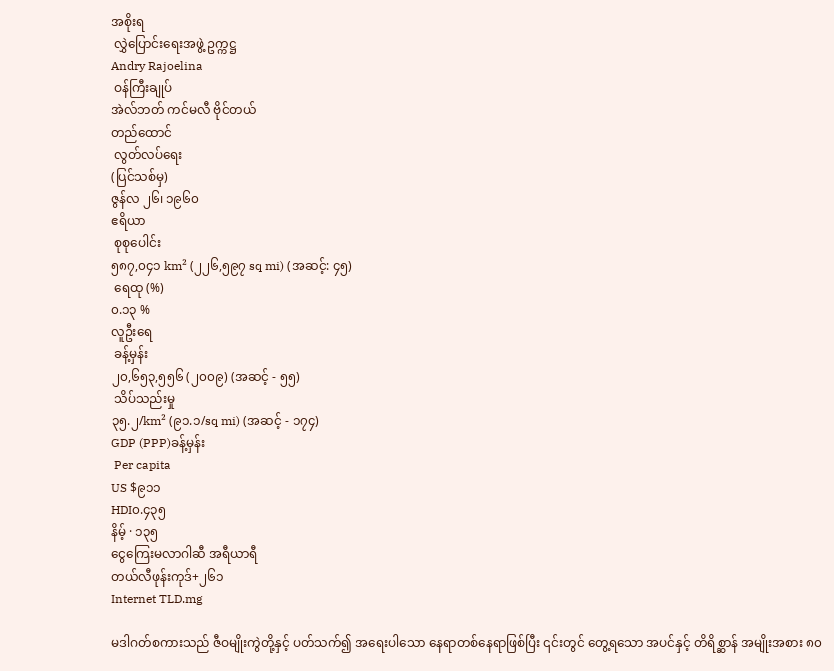အစိုးရ
 လွှဲပြောင်းရေးအဖွဲ့ ဥက္ကဋ္ဌ
Andry Rajoelina
 ဝန်ကြီးချုပ်
အဲလ်ဘတ် ကင်မလီ ဗိုင်တယ်
တည်ထောင်
 လွတ်လပ်ရေး
(ပြင်သစ်မှ)
ဇွန်လ ၂၆၊ ၁၉၆၀
ဧရိယာ
 စုစုပေါင်း
၅၈၇,၀၄၁ km² (၂၂၆,၅၉၇ sq mi) (အဆင့်: ၄၅)
 ရေထု (%)
၀.၁၃ %
လူဦးရေ
 ခန့်မှန်း
၂၀,၆၅၃,၅၅၆ (၂၀၀၉) (အဆင့် - ၅၅)
 သိပ်သည်းမှု
၃၅.၂/km² (၉၁.၁/sq mi) (အဆင့် - ၁၇၄)
GDP (PPP)ခန့်မှန်း
 Per capita
US $၉၁၁
HDI၀.၄၃၅
နိမ့် · ၁၃၅
ငွေကြေးမလာဂါဆီ အရီယာရီ
တယ်လီဖုန်းကုဒ်+၂၆၁
Internet TLD.mg

မဒါဂတ်စကားသည် ဇီဝမျိုးကွဲတို့နှင့် ပတ်သက်၍ အရေးပါသော နေရာတစ်နေရာဖြစ်ပြီး ၎င်းတွင် တွေ့ရသော အပင်နှင့် တိရိစ္ဆာန် အမျိုးအစား ၈၀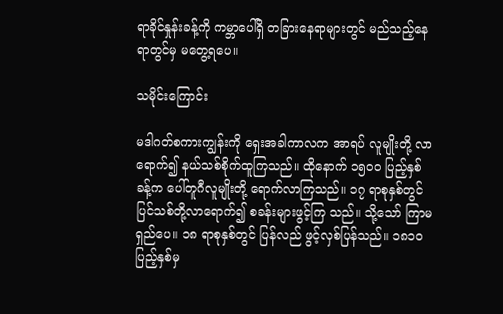ရာခိုင်နှုန်းခန့်ကို ကမ္ဘာပေါ်ရှိ တခြားနေရာများတွင် မည်သည့်နေရာတွင်မှ မတွေ့ရပေ။

သမိုင်းကြောင်း

မဒါဂတ်စကားကျွန်းကို ရှေးအခါကာလက အာရပ် လူမျိုးတို့ လာရောက်၍ နယ်သစ်စိုက်ထူကြသည်။ ထိုနောက် ၁၅ဝဝ ပြည့်နှစ်ခန့်က ပေါ်တူဂီလူမျိုးတို့ ရောက်လာကြသည်။ ၁၇ ရာစုနှစ်တွင် ပြင်သစ်တို့လာရောက်၍ စခန်းများဖွင့်ကြ သည်။ သို့သော် ကြာမရှည်ပေ။ ၁၈ ရာစုနှစ်တွင် ပြန်လည် ဖွင့်လှစ်ပြန်သည်။ ၁၈၁ဝ ပြည့်နှစ်မှ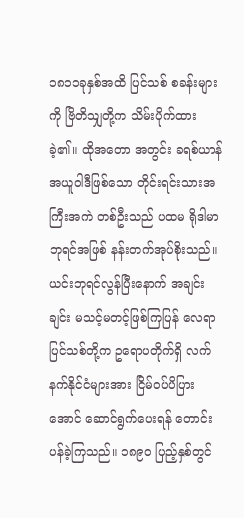၁၈၁၁ခုနှစ်အထိ ပြင်သစ် စခန်းများကို ဗြိတိသျှတို့က သိမ်းပိုက်ထားခဲ့၏။ ထိုအတော အတွင်း ခရစ်ယာန်အယူဝါဒီဖြစ်သော တိုင်းရင်းသားအကြီးအကဲ တစ်ဦးသည် ပထမ ရိုဒါမာဘုရင်အဖြစ် နန်းတက်အုပ်စိုးသည်။ ယင်းဘုရင်လွန်ပြီးနောက် အချင်းချင်း မသင့်မတင့်ဖြစ်ကြပြန် လေရာ ပြင်သစ်တို့က ဥရောပတိုက်ရှိ လက်နက်နိုင်ငံများအား ငြိမ်ဝပ်ပိပြားအောင် ဆောင်ရွက်ပေးရန် တောင်းပန်ခဲ့ကြသည်။ ၁၈၉ဝ ပြည့်နှစ်တွင်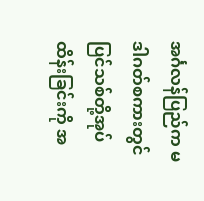အင်္ဂလန်ပြည်က မဒါဂတ်စကားတွင် ပြင်သစ်တို့အုပ်ထိန်းခြင်းကို အ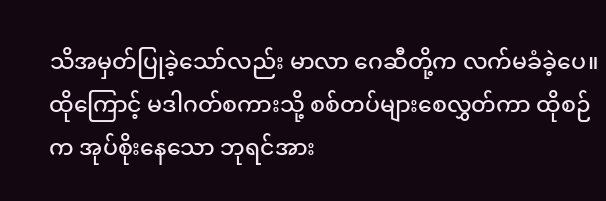သိအမှတ်ပြုခဲ့သော်လည်း မာလာ ဂေဆီတို့က လက်မခံခဲ့ပေ။ ထိုကြောင့် မဒါဂတ်စကားသို့ စစ်တပ်များစေလွှတ်ကာ ထိုစဉ်က အုပ်စိုးနေသော ဘုရင်အား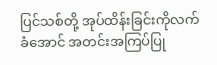ပြင်သစ်တို့ အုပ်ထိန်းခြင်းကိုလက်ခံအောင် အတင်းအကြပ်ပြု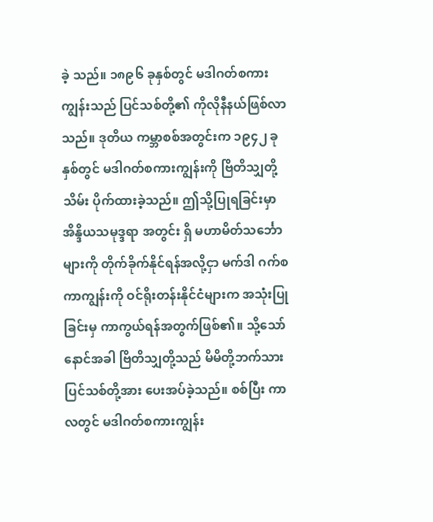ခဲ့ သည်။ ၁၈၉၆ ခုနှစ်တွင် မဒါဂတ်စကားကျွန်းသည် ပြင်သစ်တို့၏ ကိုလိုနီနယ်ဖြစ်လာသည်။ ဒုတိယ ကမ္ဘာစစ်အတွင်းက ၁၉၄၂ ခုနှစ်တွင် မဒါဂတ်စကားကျွန်းကို ဗြိတိသျှတို့ သိမ်း ပိုက်ထားခဲ့သည်။ ဤသို့ပြုရခြင်းမှာ အိန္ဒိယသမုဒ္ဒရာ အတွင်း ရှိ မဟာမိတ်သင်္ဘောများကို တိုက်ခိုက်နိုင်ရန်အလို့ငှာ မက်ဒါ ဂက်စကာကျွန်းကို ဝင်ရိုးတန်းနိုင်ငံများက အသုံးပြုခြင်းမှ ကာကွယ်ရန်အတွက်ဖြစ်၏။ သို့သော် နောင်အခါ ဗြိတိသျှတို့သည် မိမိတို့ဘက်သား ပြင်သစ်တို့အား ပေးအပ်ခဲ့သည်။ စစ်ပြီး ကာလတွင် မဒါဂတ်စကားကျွန်း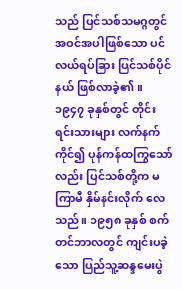သည် ပြင်သစ်သမဂ္ဂတွင် အဝင်အပါဖြစ်သော ပင်လယ်ရပ်ခြား ပြင်သစ်ပိုင်နယ် ဖြစ်လာခဲ့၏။ ၁၉၄၇ ခုနှစ်တွင် တိုင်းရင်းသားများ လက်နက်ကိုင်၍ ပုန်ကန်ထကြွသော်လည်း ပြင်သစ်တို့က မကြာမီ နှိမ်နင်းလိုက် လေသည်။ ၁၉၅၈ ခုနှစ် စက်တင်ဘာလတွင် ကျင်းပခဲ့သော ပြည်သူ့ဆန္ဒမေးပွဲ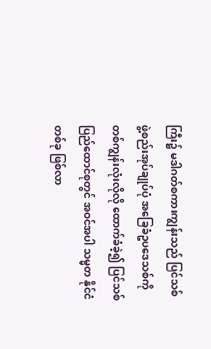ကြီး၌ မဒါဂတ်စကားကျွန်းသည် ပြင်သစ် ဖွဲ့စည်းအုပ်ချုပ်ပုံ အခြေခံဥပဒေသစ်ကို တစ်ကျွန်းလုံးလိုလို ထောက်ခံခဲ့၍ ပြင်သစ်ပြည်ထောင်စုတွင် အဝင်အပါ သမ္မတ နိုင်ငံတစ်ခု ဖြစ်လာ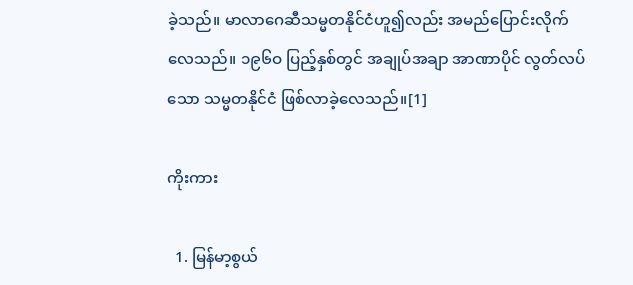ခဲ့သည်။ မာလာဂေဆီသမ္မတနိုင်ငံဟူ၍လည်း အမည်ပြောင်းလိုက်လေသည်။ ၁၉၆ဝ ပြည့်နှစ်တွင် အချုပ်အချာ အာဏာပိုင် လွတ်လပ်သော သမ္မတနိုင်ငံ ဖြစ်လာခဲ့လေသည်။[1]

ကိုးကား

  1. မြန်မာ့စွယ်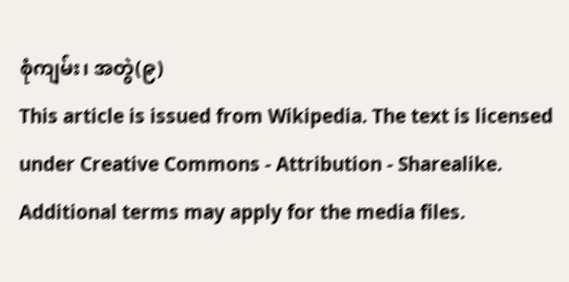စုံကျမ်း၊ အတွဲ(၉)
This article is issued from Wikipedia. The text is licensed under Creative Commons - Attribution - Sharealike. Additional terms may apply for the media files.